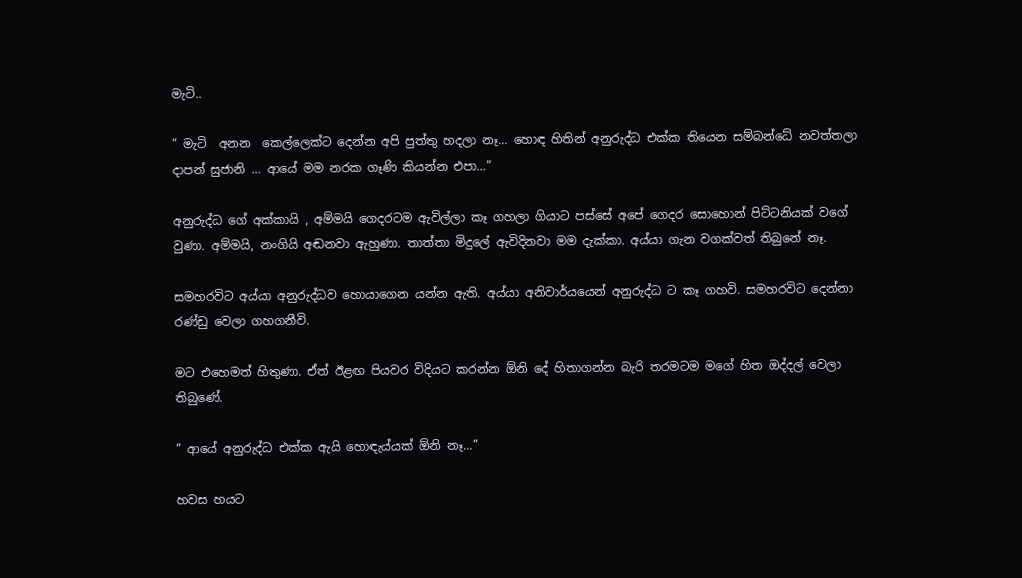මැටි..

” මැටි  අනන  කෙල්ලෙක්ට දෙන්න අපි පුත්තු හදලා නෑ… හොඳ හිතින් අනුරුද්ධ එක්ක තියෙන සම්බන්ධේ නවත්තලා දාපන් සුජානි … ආයේ මම නරක ගෑණි කියන්න එපා…”

අනුරුද්ධ ගේ අක්කායි , අම්මයි ගෙදරටම ඇවිල්ලා කෑ ගහලා ගියාට පස්සේ අපේ ගෙදර සොහොන් පිට්ටනියක් වගේ වුණා. අම්මයි, නංගියි අඬනවා ඇහුණා. තාත්තා මිදුලේ ඇවිදිනවා මම දැක්කා. අය්යා ගැන වගක්වත් තිබුනේ නෑ.

සමහරවිට අය්යා අනුරුද්ධව හොයාගෙන යන්න ඇති. අය්යා අනිවාර්යයෙන් අනුරුද්ධ ට කෑ ගහවි. සමහරවිට දෙන්නා රණ්ඩු වෙලා ගහගනීවි.

මට එහෙමත් හිතුණා. ඒත් ඊළඟ පියවර විදියට කරන්න ඕනි දේ හිතාගන්න බැරි තරමටම මගේ හිත ඔද්දල් වෙලා තිබුණේ.

” ආයේ අනුරුද්ධ එක්ක ඇයි හොඳැය්යක් ඕනි නෑ…”

හවස හයට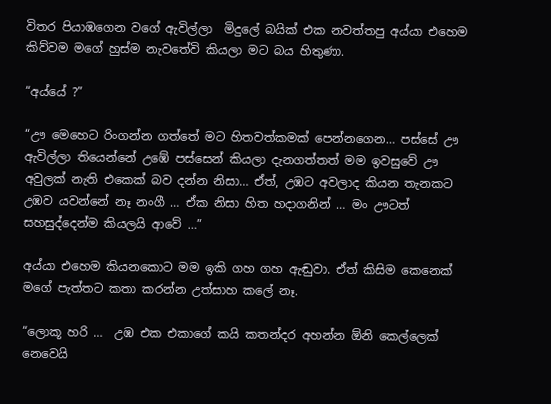විතර පියාඹගෙන වගේ ඇවිල්ලා  මිදුලේ බයික් එක නවත්තපු අය්යා එහෙම කිව්වම මගේ හුස්ම නැවතේවි කියලා මට බය හිතුණා.

“අය්යේ ?”

“ඌ මෙහෙට රිංගන්න ගත්තේ මට හිතවත්කමක් පෙන්නගෙන… පස්සේ ඌ ඇවිල්ලා තියෙන්නේ උඹේ පස්සෙන් කියලා දැනගත්තත් මම ඉවසුවේ ඌ අවුලක් නැති එකෙක් බව දන්න නිසා… ඒත්, උඹට අවලාද කියන තැනකට උඹව යවන්නේ නෑ නංගී … ඒක නිසා හිත හදාගනින් … මං ඌටත් සහසුද්දෙන්ම කියලයි ආවේ …”

අය්යා එහෙම කියනකොට මම ඉකි ගහ ගහ ඇඬුවා. ඒත් කිසිම කෙනෙක් මගේ පැත්තට කතා කරන්න උත්සාහ කලේ නෑ.

“ලොකූ හරි …  උඹ එක එකාගේ කයි කතන්දර අහන්න ඕනි කෙල්ලෙක් නෙවෙයි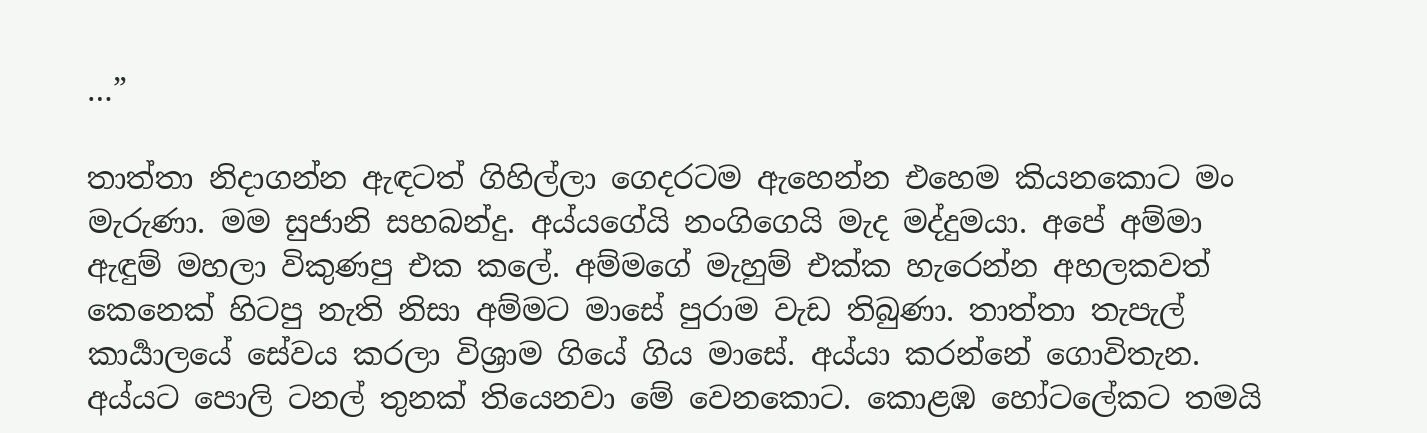…”

තාත්තා නිදාගන්න ඇඳටත් ගිහිල්ලා ගෙදරටම ඇහෙන්න එහෙම කියනකොට මං මැරුණා. මම සුජානි සහබන්දු. අය්යගේයි නංගිගෙයි මැද මද්දුමයා. අපේ අම්මා ඇඳුම් මහලා විකුණපු එක කලේ. අම්මගේ මැහුම් එක්ක හැරෙන්න අහලකවත් කෙනෙක් හිටපු නැති නිසා අම්මට මාසේ පුරාම වැඩ තිබුණා. තාත්තා තැපැල් කාර්‍යාලයේ සේවය කරලා විශ්‍රාම ගියේ ගිය මාසේ. අය්යා කරන්නේ ගොවිතැන. අය්යට පොලි ටනල් තුනක් තියෙනවා මේ වෙනකොට. කොළඹ හෝටලේකට තමයි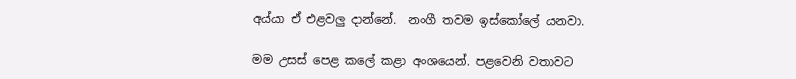අය්යා ඒ එළවලු දාන්නේ.  නංගී තවම ඉස්කෝලේ යනවා.

මම උසස් පෙළ කලේ කළා අංශයෙන්. පළවෙනි වතාවට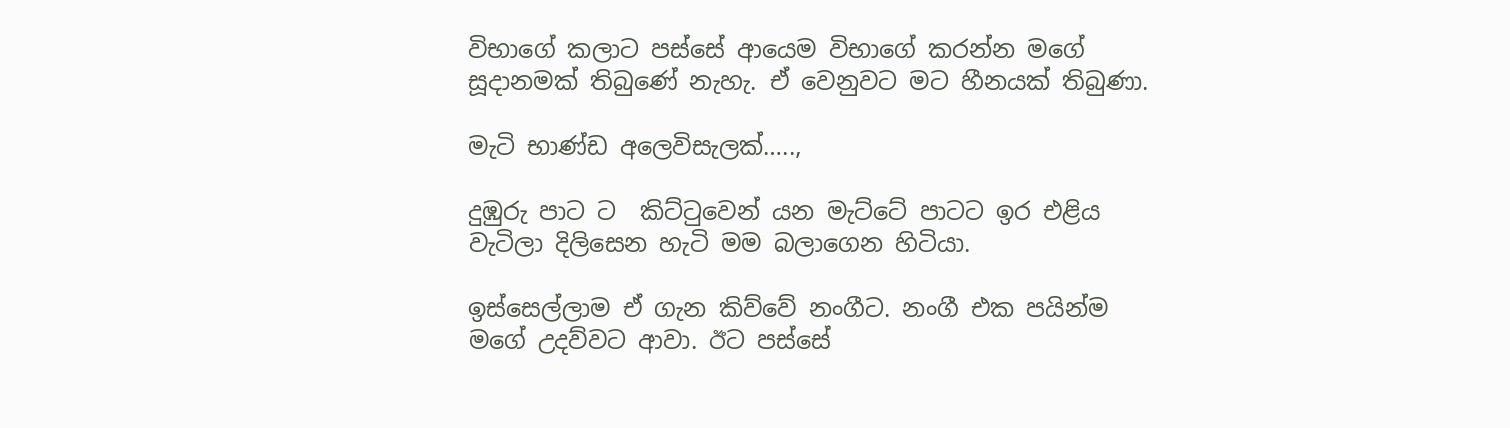විභාගේ කලාට පස්සේ ආයෙම විභාගේ කරන්න මගේ සූදානමක් තිබුණේ නැහැ. ඒ වෙනුවට මට හීනයක් තිබුණා.

මැටි භාණ්ඩ අලෙවිසැලක්…..,

දුඹුරු පාට ට  කිට්ටුවෙන් යන මැට්ටේ පාටට ඉර එළිය වැටිලා දිලිසෙන හැටි මම බලාගෙන හිටියා.

ඉස්සෙල්ලාම ඒ ගැන කිව්වේ නංගීට. නංගී එක පයින්ම මගේ උදව්වට ආවා. ඊට පස්සේ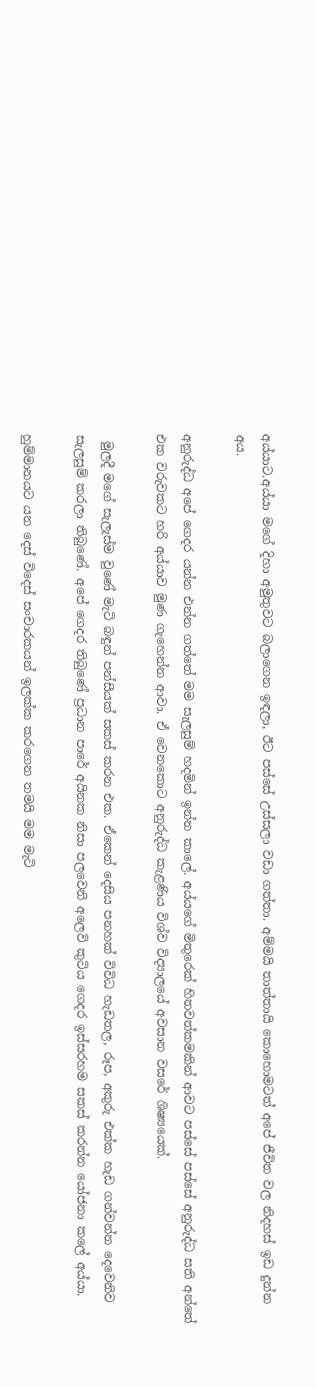අය්යාට.අය්යා මගේ දිහා අමුතුවට බලාගෙන ඉඳලා, ඊට පස්සේ උස්සලා වඩා ගත්තා. අම්මයි තාත්තායි කොහොමටත් අපේ ජීවිත වල නිදහස් ඉඩ දුන්න අය.

අනුරුද්ධ අපේ ගෙදර යන්න එන්න ගත්තේ මම සැලසුම් හදමින් ඉන්න කාලේ. අය්යගේ මිතුරෙක් හිතවත්කමකින් ආවට පස්සේ පස්සේ අනුරුද්ධ සති අන්තේ එක වරුවකට හරි අය්යාව මුණ ගැහෙන්න ආවා. ඒ වෙනකොට අනුරුද්ධ කැළණිය විශ්ව විද්‍යාලයේ අවසාන වසරේ ශිෂ්‍යයෙක්.

 මුලදී මගේ සැලැස්ම වුණේ මැටි බඳුන් පන්සීයක් සකස් කරන එක. ඒකෙන් දෙසිය පනහක් විවිධ හැඩතල, රූප, අකුරු එක්ක හැඩ ගන්වන්න දෙවෙනිව සැලසුම් කරලා තිබුණේ. අපේ ගෙදර තිබුණේ ප්‍රධාන පාරේ අයිනක නිසා පලවෙනි අලෙවි කුටිය ගෙදර ඉස්සරහම සකස් කරන්න යෝජනා කලේ අය්යා.

හුම්මානයට යන දෙස් විදෙස් සංචාරකයන් ඉලක්ක කරගෙන තමයි මම මැටි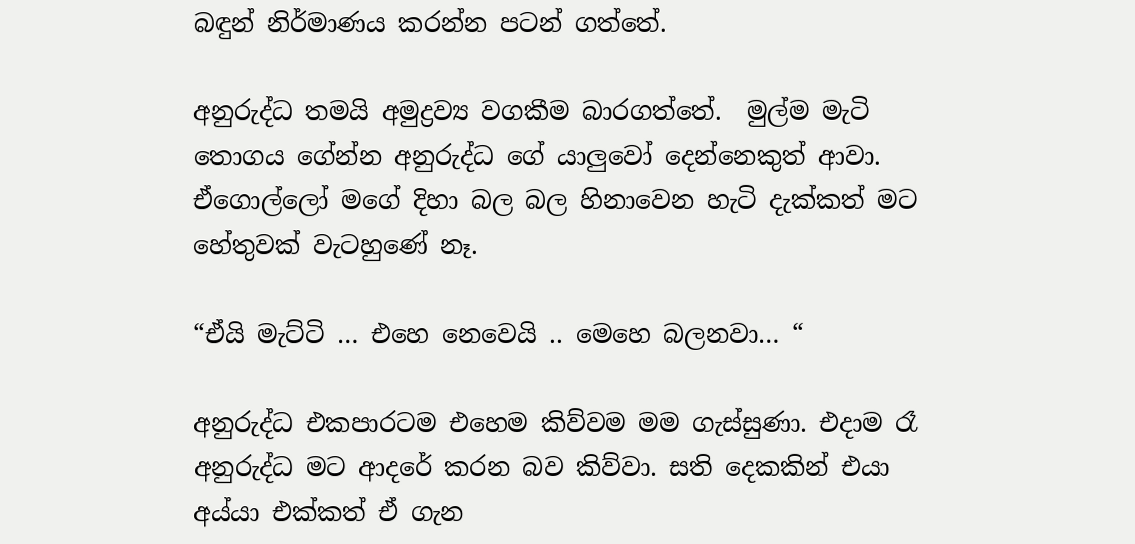බඳුන් නිර්මාණය කරන්න පටන් ගත්තේ.

අනුරුද්ධ තමයි අමුද්‍රව්‍ය වගකීම බාරගත්තේ.  මුල්ම මැටි තොගය ගේන්න අනුරුද්ධ ගේ යාලුවෝ දෙන්නෙකුත් ආවා. ඒගොල්ලෝ මගේ දිහා බල බල හිනාවෙන හැටි දැක්කත් මට හේතුවක් වැටහුණේ නෑ.

“ඒයි මැට්ටි … එහෙ නෙවෙයි .. මෙහෙ බලනවා… “

අනුරුද්ධ එකපාරටම එහෙම කිව්වම මම ගැස්සුණා. එදාම රෑ අනුරුද්ධ මට ආදරේ කරන බව කිව්වා. සති දෙකකින් එයා අය්යා එක්කත් ඒ ගැන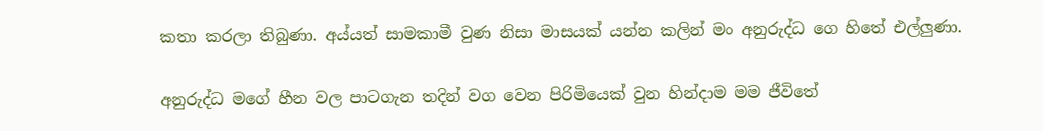කතා කරලා තිබුණා. අය්යත් සාමකාමී වුණ නිසා මාසයක් යන්න කලින් මං අනුරුද්ධ ගෙ හිතේ එල්ලුණා.

අනුරුද්ධ මගේ හීන වල පාටගැන තදින් වග වෙන පිරිමියෙක් වුන හින්දාම මම ජීවිතේ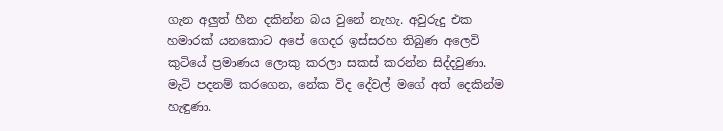ගැන අලුත් හීන දකින්න බය වුනේ නැහැ. අවුරුදු එක හමාරක් යනකොට අපේ ගෙදර ඉස්සරහ තිබුණ අලෙවි කුටියේ ප්‍රමාණය ලොකු කරලා සකස් කරන්න සිද්දවුණා. මැටි පදනම් කරගෙන, නේක විද දේවල් මගේ අත් දෙකින්ම හැඳුණා.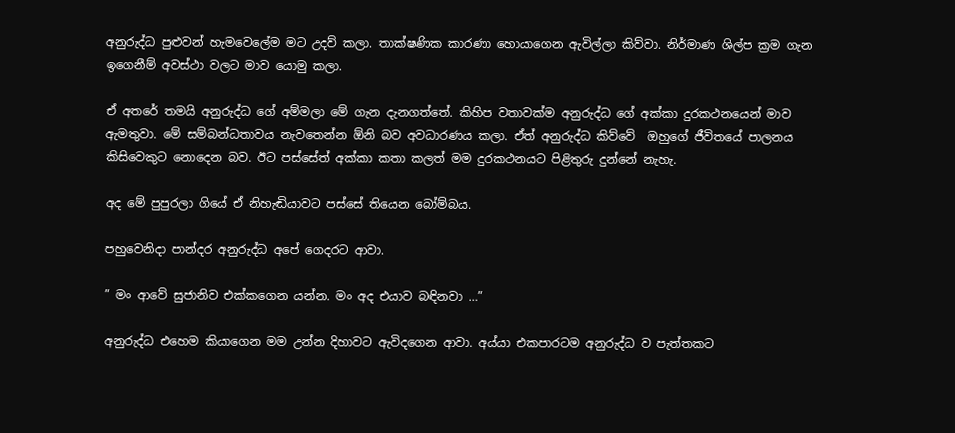අනුරුද්ධ පුළුවන් හැමවෙලේම මට උදව් කලා. තාක්ෂණික කාරණා හොයාගෙන ඇවිල්ලා කිව්වා. නිර්මාණ ශිල්ප ක්‍රම ගැන ඉගෙනීම් අවස්ථා වලට මාව යොමු කලා.

ඒ අතරේ තමයි අනුරුද්ධ ගේ අම්මලා මේ ගැන දැනගත්තේ. කිහිප වතාවක්ම අනුරුද්ධ ගේ අක්කා දුරකථනයෙන් මාව ඇමතුවා. මේ සම්බන්ධතාවය නැවතෙන්න ඕනි බව අවධාරණය කලා. ඒත් අනුරුද්ධ කිව්වේ  ඔහුගේ ජීවිතයේ පාලනය කිසිවෙකුට නොදෙන බව. ඊට පස්සේත් අක්කා කතා කලත් මම දුරකථනයට පිළිතුරු දුන්නේ නැහැ.

අද මේ පුපුරලා ගියේ ඒ නිහැඬියාවට පස්සේ තියෙන බෝම්බය.

පහුවෙනිදා පාන්දර අනුරුද්ධ අපේ ගෙදරට ආවා.

” මං ආවේ සුජානිව එක්කගෙන යන්න. මං අද එයාව බඳිනවා …”

අනුරුද්ධ එහෙම කියාගෙන මම උන්න දිහාවට ඇවිදගෙන ආවා. අය්යා එකපාරටම අනුරුද්ධ ව පැත්තකට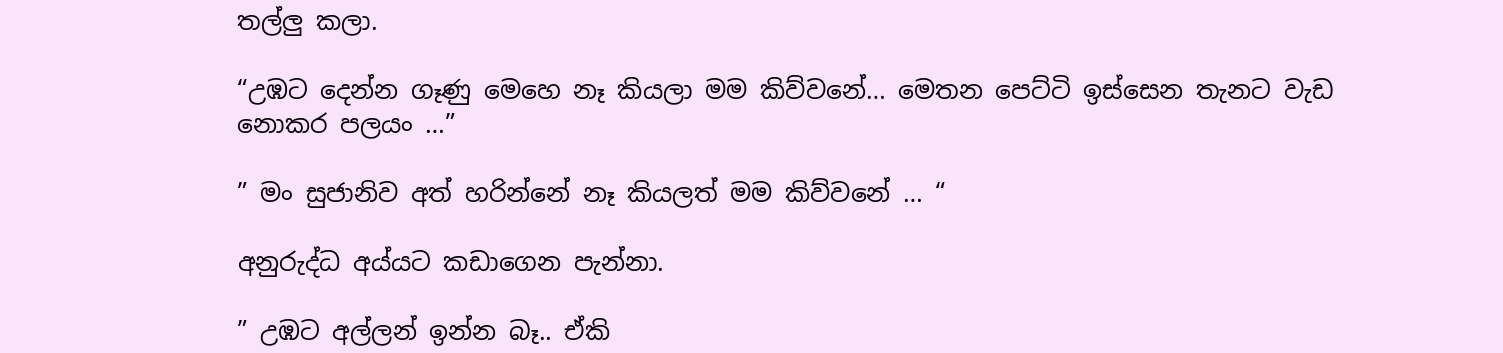තල්ලු කලා.

“උඹට දෙන්න ගෑණු මෙහෙ නෑ කියලා මම කිව්වනේ… මෙතන පෙට්ටි ඉස්සෙන තැනට වැඩ නොකර පලයං …”

” මං සුජානිව අත් හරින්නේ නෑ කියලත් මම කිව්වනේ … “

අනුරුද්ධ අය්යට කඩාගෙන පැන්නා.

” උඹට අල්ලන් ඉන්න බෑ.. ඒකි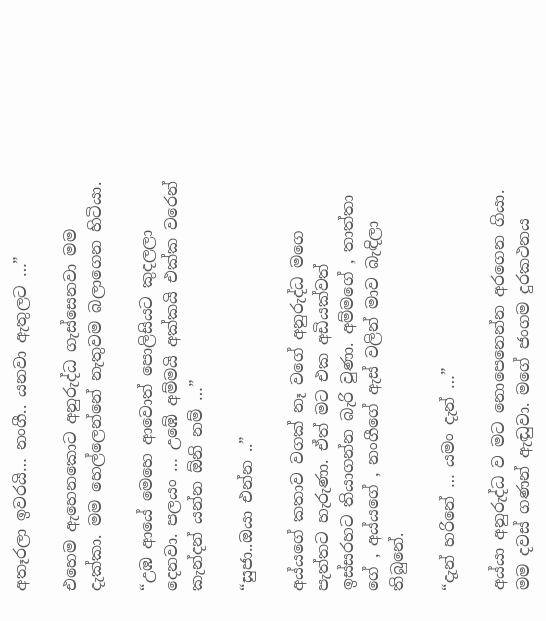අතෑරලා ඉවරයි… නංගී.. යනවා ඇතුලට …”

එහෙම ඇහෙනකොට අනුරුද්ධ ගැස්සෙනවා මම දැක්කා. මම හෙල්ලෙන්නේ නැතුවම බලාගෙන හිටියා.

“උඹ ආයේ මෙහෙ ආවොත් පොලිසියට කුදලලා දෙනවා. පලයං … උඹේ අම්මයි අක්කයි එක්ක වරෙන් කැන්දන් යන්න ඕනි නම් …”

“සුජා..ඔයා එන්න ..”

අය්යගේ කතාව වගක් නෑ වගේ අනුරුද්ධ මගෙ පැත්තට හැරුණා. ඒත් මට එක අඩියක්වත් ඉස්සරහට තියාගන්න බැරි වුණා. අම්මගේ , තාත්තා ගේ , අය්යගේ , නංගීගේ ඇස් වලින් මාව බැඳිලා තිබුනේ.

“දැන් හරිනේ … යමං දැන් …”

අය්යා අනුරුද්ධ ව මට නොපෙනෙන්න අරගෙන ගියා. මම දවස් ගණන් ඇඬුවා. මගේ ජංගම දුරකථනය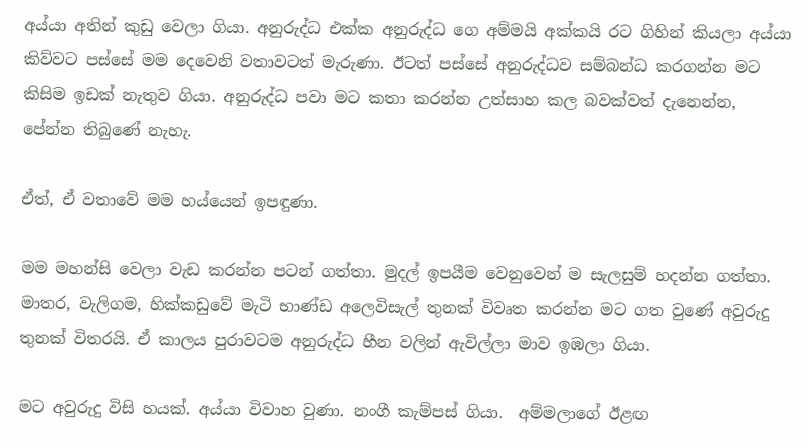අය්යා අතින් කුඩු වෙලා ගියා. අනුරුද්ධ එක්ක අනුරුද්ධ ගෙ අම්මයි අක්කයි රට ගිහින් කියලා අය්යා කිව්වට පස්සේ මම දෙවෙනි වතාවටත් මැරුණා. ඊටත් පස්සේ අනුරුද්ධව සම්බන්ධ කරගන්න මට කිසිම ඉඩක් නැතුව ගියා. අනුරුද්ධ පවා මට කතා කරන්න උත්සාහ කල බවක්වත් දැනෙන්න, පේන්න තිබුණේ නැහැ.

ඒත්, ඒ වතාවේ මම හය්යෙන් ඉපඳුණා.

මම මහන්සි වෙලා වැඩ කරන්න පටන් ගත්තා. මුදල් ඉපයීම වෙනුවෙන් ම සැලසුම් හදන්න ගත්තා. මාතර, වැලිගම, හික්කඩුවේ මැටි භාණ්ඩ අලෙවිසැල් තුනක් විවෘත කරන්න මට ගත වුණේ අවුරුදු තුනක් විතරයි. ඒ කාලය පුරාවටම අනුරුද්ධ හීන වලින් ඇවිල්ලා මාව ඉඹලා ගියා.

මට අවුරුදු විසි හයක්. අය්යා විවාහ වුණා. නංගී කැම්පස් ගියා.  අම්මලාගේ ඊළඟ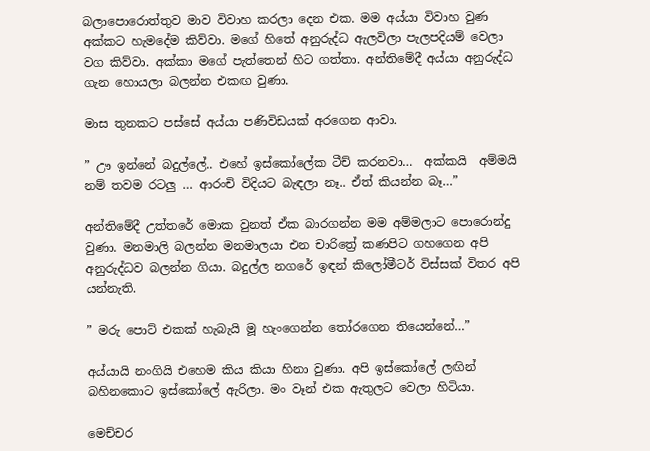බලාපොරොත්තුව මාව විවාහ කරලා දෙන එක. මම අය්යා විවාහ වුණ අක්කට හැමදේම කිව්වා. මගේ හිතේ අනුරුද්ධ ඇලවිලා පැලපදියම් වෙලා වග කිව්වා. අක්කා මගේ පැත්තෙන් හිට ගත්තා. අන්තිමේදී අය්යා අනුරුද්ධ ගැන හොයලා බලන්න එකඟ වුණා.

මාස තුනකට පස්සේ අය්යා පණිවිඩයක් අරගෙන ආවා.

” ඌ ඉන්නේ බදුල්ලේ.. එහේ ඉස්කෝලේක ටීච් කරනවා…  අක්කයි  අම්මයි නම් තවම රටලු … ආරංචි විදියට බැඳලා නෑ.. ඒත් කියන්න බෑ…”

අන්තිමේදී උත්තරේ මොක වුනත් ඒක බාරගන්න මම අම්මලාට පොරොන්දු වුණා. මනමාලි බලන්න මනමාලයා එන චාරිත්‍රේ කණපිට ගහගෙන අපි අනුරුද්ධව බලන්න ගියා. බදුල්ල නගරේ ඉඳන් කිලෝමීටර් විස්සක් විතර අපි යන්නැති.

” මරු පොට් එකක් හැබැයි මූ හැංගෙන්න තෝරගෙන තියෙන්නේ…”

අය්යායි නංගියි එහෙම කිය කියා හිනා වුණා. අපි ඉස්කෝලේ ලඟින් බහිනකොට ඉස්කෝලේ ඇරිලා. මං වෑන් එක ඇතුලට වෙලා හිටියා.

මෙච්චර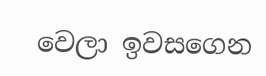වෙලා ඉවසගෙන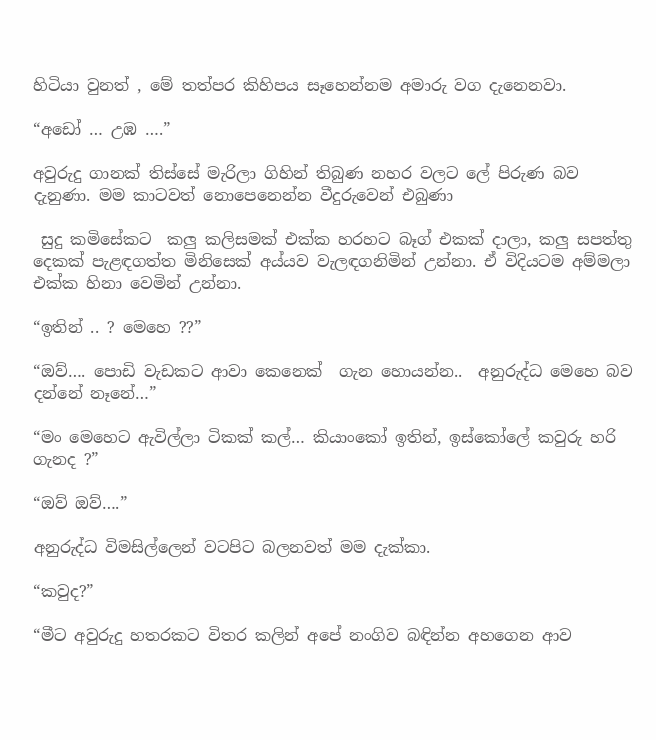හිටියා වුනත් , මේ තත්පර කිහිපය සෑහෙන්නම අමාරු වග දැනෙනවා.

“අඩෝ … උඹ ….”

අවුරුදු ගානක් තිස්සේ මැරිලා ගිහින් තිබුණ නහර වලට ලේ පිරුණ බව දැනුණා. මම කාටවත් නොපෙනෙන්න වීදුරුවෙන් එබුණා

 සුදු කමිසේකට  කලු කලිසමක් එක්ක හරහට බෑග් එකක් දාලා, කලු සපත්තු දෙකක් පැළඳගත්ත මිනිසෙක් අය්යව වැලඳගනිමින් උන්නා. ඒ විදියටම අම්මලා එක්ක හිනා වෙමින් උන්නා.

“ඉතින් .. ? මෙහෙ ??”

“ඔව්…. පොඩි වැඩකට ආවා කෙනෙක්  ගැන හොයන්න..  අනුරුද්ධ මෙහෙ බව දන්නේ නෑනේ…”

“මං මෙහෙට ඇවිල්ලා ටිකක් කල්… කියාංකෝ ඉතින්, ඉස්කෝලේ කවුරු හරි ගැනද ?”

“ඔව් ඔව්….”

අනුරුද්ධ විමසිල්ලෙන් වටපිට බලනවත් මම දැක්කා.

“කවුද?”

“මීට අවුරුදු හතරකට විතර කලින් අපේ නංගිව බඳින්න අහගෙන ආව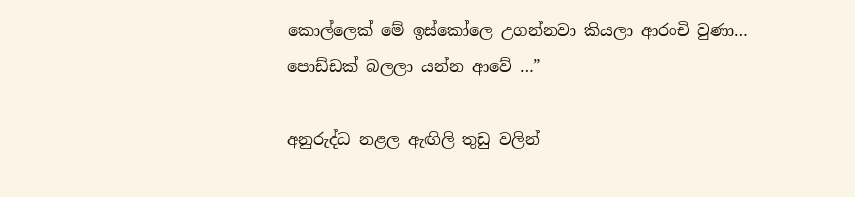කොල්ලෙක් මේ ඉස්කෝලෙ උගන්නවා කියලා ආරංචි වුණා… පොඩ්ඩක් බලලා යන්න ආවේ …”

අනුරුද්ධ නළල ඇඟිලි තුඩු වලින්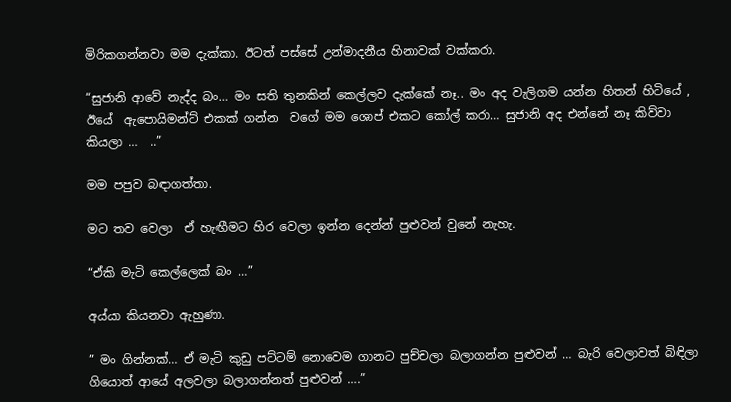මිරිකගන්නවා මම දැක්කා. ඊටත් පස්සේ උන්මාදනීය හිනාවක් වක්කරා.

“සුජානි ආවේ නැද්ද බං… මං සති තුනකින් කෙල්ලව දැක්කේ නෑ.. මං අද වැලිගම යන්න හිතන් හිටියේ , ඊයේ  ඇපොයිමන්ට් එකක් ගන්න  වගේ මම ශොප් එකට කෝල් කරා… සුජානි අද එන්නේ නෑ කිව්වා කියලා …  ..”

මම පපුව බඳාගත්තා.

මට තව වෙලා  ඒ හැඟීමට හිර වෙලා ඉන්න දෙන්න් පුළුවන් වුනේ නැහැ.

“ඒකි මැටි කෙල්ලෙක් බං …”

අය්යා කියනවා ඇහුණා.

” මං ගින්නක්… ඒ මැටි කුඩු පට්ටම් නොවෙම ගානට පුච්චලා බලාගන්න පුළුවන් … බැරි වෙලාවත් බිඳිලා ගියොත් ආයේ අලවලා බලාගන්නත් පුළුවන් ….”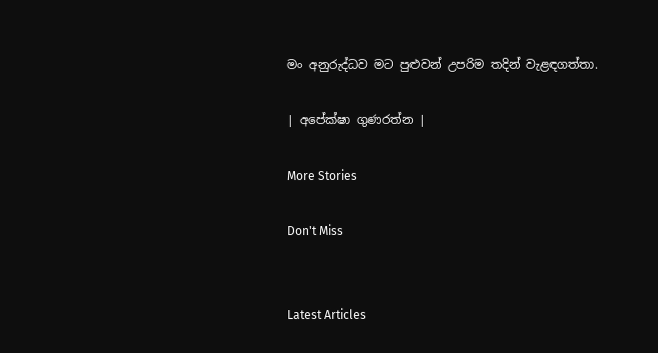මං අනුරුද්ධව මට පුළුවන් උපරිම තදින් වැළඳගත්තා.

| අපේක්ෂා ගුණරත්න |

More Stories

Don't Miss


Latest Articles